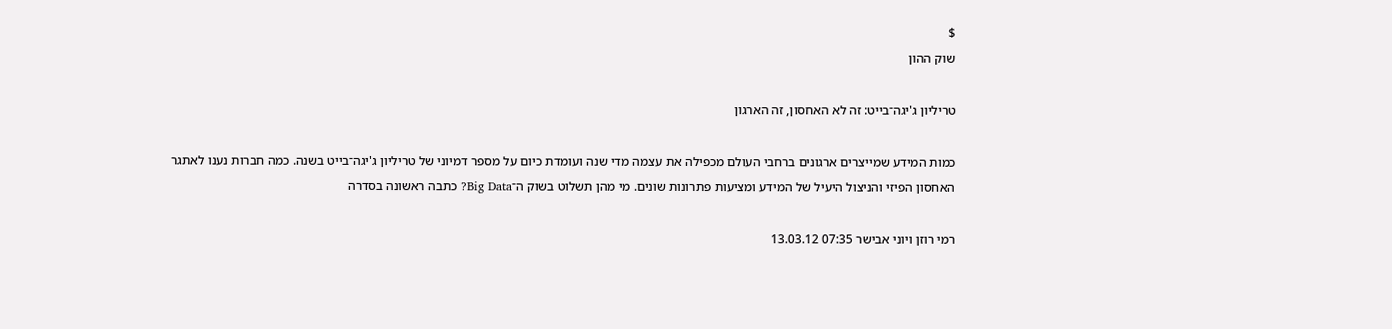$
שוק ההון

טריליון ג'יגה־בייט: זה לא האחסון, זה הארגון

כמות המידע שמייצרים ארגונים ברחבי העולם מכפילה את עצמה מדי שנה ועומדת כיום על מספר דמיוני של טריליון ג'יגה־בייט בשנה. כמה חברות נענו לאתגר האחסון הפיזי והניצול היעיל של המידע ומציעות פתרונות שונים. מי מהן תשלוט בשוק ה־Big Data? כתבה ראשונה בסדרה

רמי רוזן ויוני אבישר 07:35 13.03.12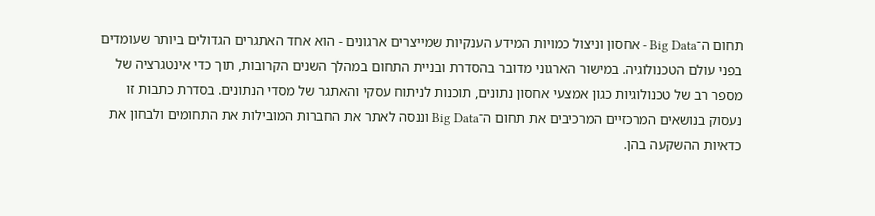תחום ה־Big Data - אחסון וניצול כמויות המידע הענקיות שמייצרים ארגונים - הוא אחד האתגרים הגדולים ביותר שעומדים בפני עולם הטכנולוגיה. במישור הארגוני מדובר בהסדרת ובניית התחום במהלך השנים הקרובות, תוך כדי אינטגרציה של מספר רב של טכנולוגיות כגון אמצעי אחסון נתונים, תוכנות לניתוח עסקי והאתגר של מסדי הנתונים. בסדרת כתבות זו נעסוק בנושאים המרכזיים המרכיבים את תחום ה־Big Data וננסה לאתר את החברות המובילות את התחומים ולבחון את כדאיות ההשקעה בהן.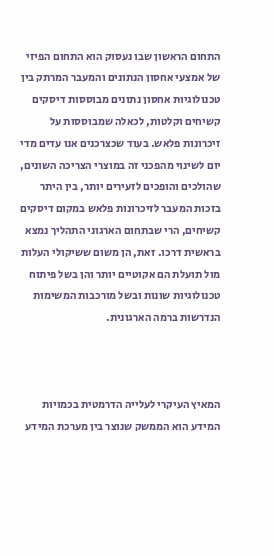התחום הראשון שבו נעסוק הוא התחום הפיזי של אמצעי אחסון הנתונים והמעבר המרתק בין טכנולוגיות אחסון נתונים מבוססות דיסקים קשיחים וקלטות, לכאלה שמבוססות על זיכרונות פלאש. בעוד שכצרכנים אנו עדים מדי יום לשינוי מהפכני זה במוצרי הצריכה השונים, שהולכים והופכים לזעירים יותר, בין היתר בזכות המעבר לזיכרונות פלאש במקום דיסקים קשיחים, הרי שבתחום הארגוני התהליך נמצא בראשית דרכו. זאת, הן משום ששיקולי העלות מול תועלת הם אקוטיים יותר והן בשל פיתוח טכנולוגיות שונות ובשל מורכבות המשימות הנדרשות ברמה הארגונית.



המאיץ העיקרי לעלייה הדרמטית בכמויות המידע הוא הממשק שנוצר בין מערכת המידע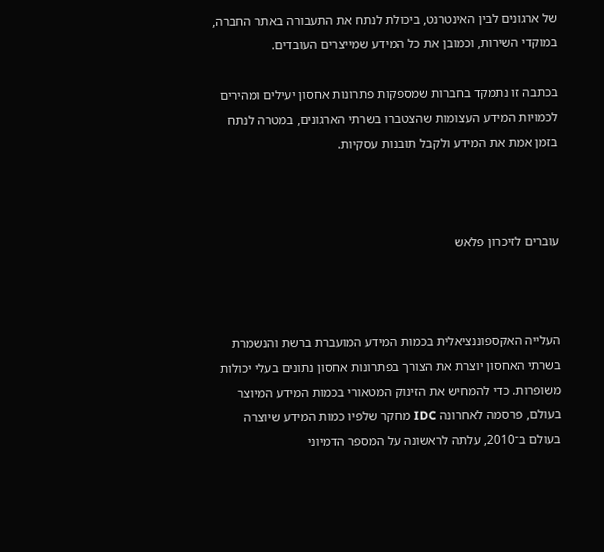של ארגונים לבין האינטרנט, ביכולת לנתח את התעבורה באתר החברה, במוקדי השירות, וכמובן את כל המידע שמייצרים העובדים.

בכתבה זו נתמקד בחברות שמספקות פתרונות אחסון יעילים ומהירים לכמויות המידע העצומות שהצטברו בשרתי הארגונים, במטרה לנתח בזמן אמת את המידע ולקבל תובנות עסקיות.



עוברים לזיכרון פלאש



העלייה האקספוננציאלית בכמות המידע המועברת ברשת והנשמרת בשרתי האחסון יוצרת את הצורך בפתרונות אחסון נתונים בעלי יכולות משופרות. כדי להמחיש את הזינוק המטאורי בכמות המידע המיוצר בעולם, פרסמה לאחרונה IDC מחקר שלפיו כמות המידע שיוצרה בעולם ב־2010, עלתה לראשונה על המספר הדמיוני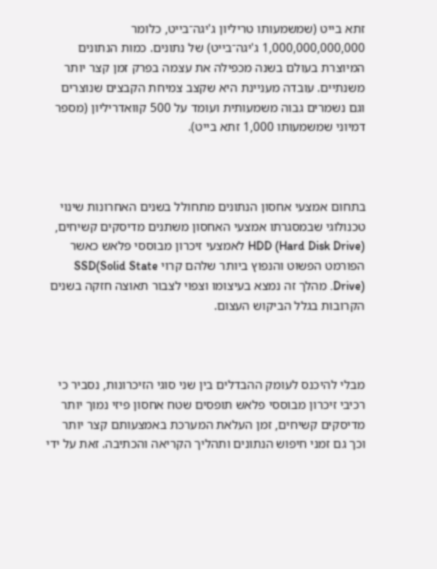זתא בייט (שמשמעותו טריליון ג'יגה־בייט, כלומר 1,000,000,000,000 ג'יגה־בייט) של נתונים. כמות הנתונים המיוצרת בעולם בשנה מכפילה את עצמה בפרק זמן קצר יותר משנתיים. עובדה מעניינת היא שקצב צמיחת הקבצים שנוצרים וגם נשמרים גבוה משמעותית ועומד על 500 קוואדריליון (מספר דמיוני שמשמעותו 1,000 זתא בייט).



בתחום אמצעי אחסון הנתונים מתחולל בשנים האחרונות שינוי טכנולוגי שבמסגרתו אמצעי האחסון משתנים מדיסקים קשיחים, HDD (Hard Disk Drive) לאמצעי זיכרון מבוססי פלאש כאשר הפורמט הפשוט והנפוץ ביותר שלהם קרוי SSD(Solid State Drive). מהלך זה נמצא בעיצומו וצפוי לצבור תאוצה חזקה בשנים הקרובות בגלל הביקוש העצום.



מבלי להיכנס לעומק ההבדלים בין שני סוגי הזיכרונות, נסביר כי רכיבי זיכרון מבוססי פלאש תופסים שטח אחסון פיזי נמוך יותר מדיסקים קשיחים, זמן העלאת המערכת באמצעותם קצר יותר וכך גם זמני חיפוש הנתונים ותהליך הקריאה והכתיבה. זאת על ידי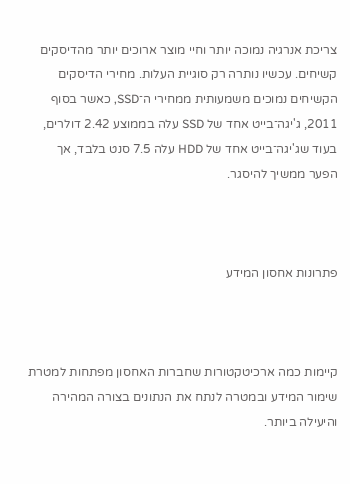צריכת אנרגיה נמוכה יותר וחיי מוצר ארוכים יותר מהדיסקים קשיחים. עכשיו נותרה רק סוגיית העלות. מחירי הדיסקים הקשיחים נמוכים משמעותית ממחירי ה־SSD, כאשר בסוף 2011, ג'יגה־בייט אחד של SSD עלה בממוצע 2.42 דולרים, בעוד שג'יגה־בייט אחד של HDD עלה 7.5 סנט בלבד, אך הפער ממשיך להיסגר.



פתרונות אחסון המידע



קיימות כמה ארכיטקטורות שחברות האחסון מפתחות למטרת שימור המידע ובמטרה לנתח את הנתונים בצורה המהירה והיעילה ביותר.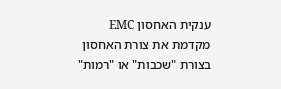ענקית האחסון EMC מקדמת את צורת האחסון בצורת "שכבות" או "רמות"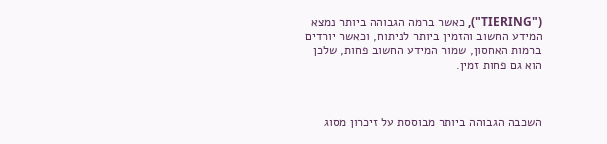("TIERING"), כאשר ברמה הגבוהה ביותר נמצא המידע החשוב והזמין ביותר לניתוח, וכאשר יורדים ברמות האחסון, שמור המידע החשוב פחות, שלכן הוא גם פחות זמין.



השכבה הגבוהה ביותר מבוססת על זיכרון מסוג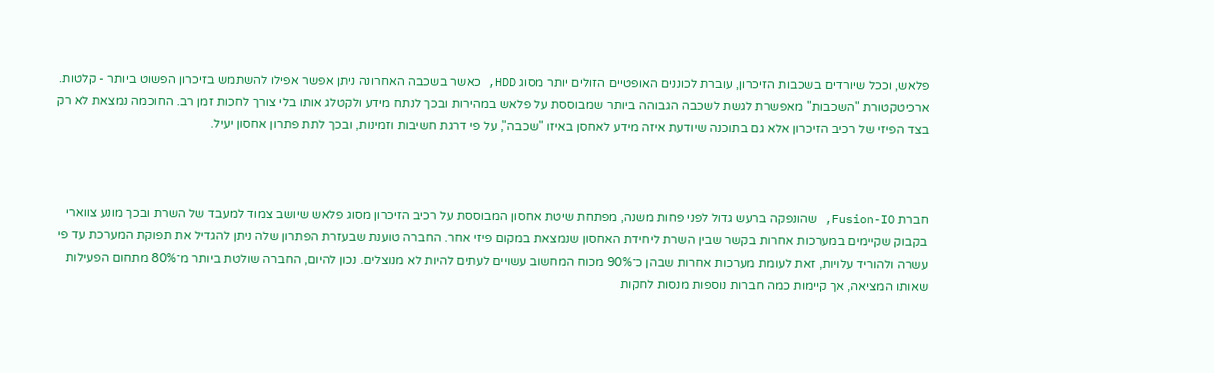פלאש, וככל שיורדים בשכבות הזיכרון, עוברת לכוננים האופטיים הזולים יותר מסוג HDD, כאשר בשכבה האחרונה ניתן אפשר אפילו להשתמש בזיכרון הפשוט ביותר - קלטות. ארכיטקטורת "השכבות" מאפשרת לגשת לשכבה הגבוהה ביותר שמבוססת על פלאש במהירות ובכך לנתח מידע ולקטלג אותו בלי צורך לחכות זמן רב. החוכמה נמצאת לא רק בצד הפיזי של רכיב הזיכרון אלא גם בתוכנה שיודעת איזה מידע לאחסן באיזו "שכבה", על פי דרגת חשיבות וזמינות, ובכך לתת פתרון אחסון יעיל.



חברת Fusion-IO, שהונפקה ברעש גדול לפני פחות משנה, מפתחת שיטת אחסון המבוססת על רכיב הזיכרון מסוג פלאש שיושב צמוד למעבד של השרת ובכך מונע צווארי בקבוק שקיימים במערכות אחרות בקשר שבין השרת ליחידת האחסון שנמצאת במקום פיזי אחר. החברה טוענת שבעזרת הפתרון שלה ניתן להגדיל את תפוקת המערכת עד פי עשרה ולהוריד עלויות, זאת לעומת מערכות אחרות שבהן כ־90% מכוח המחשוב עשויים לעתים להיות לא מנוצלים. נכון להיום, החברה שולטת ביותר מ־80% מתחום הפעילות שאותו המציאה, אך קיימות כמה חברות נוספות מנסות לחקות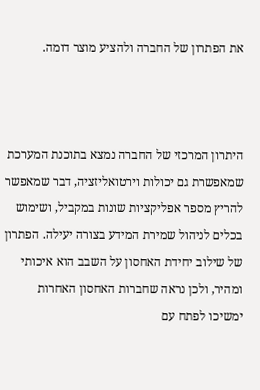את הפתרון של החברה ולהציע מוצר דומה.



היתרון המרכזי של החברה נמצא בתוכנת המערכת שמאפשרת גם יכולות וירטואליזציה, דבר שמאפשר להריץ מספר אפליקציות שונות במקביל, ושימוש בכלים לניהול שמירת המידע בצורה יעילה. הפתרון של שילוב יחידת האחסון על השבב הוא איכותי ומהיר, ולכן נראה שחברות האחסון האחרות ימשיכו לפתח עם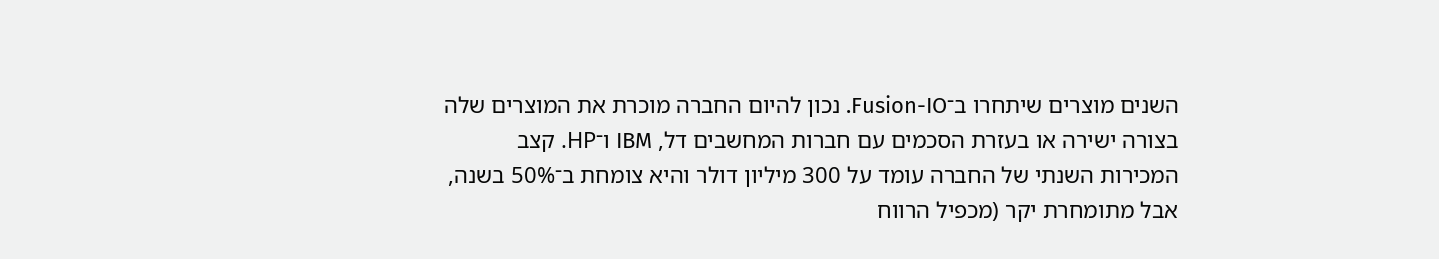השנים מוצרים שיתחרו ב־Fusion-IO. נכון להיום החברה מוכרת את המוצרים שלה בצורה ישירה או בעזרת הסכמים עם חברות המחשבים דל, IBM ו־HP. קצב המכירות השנתי של החברה עומד על 300 מיליון דולר והיא צומחת ב־50% בשנה, אבל מתומחרת יקר (מכפיל הרווח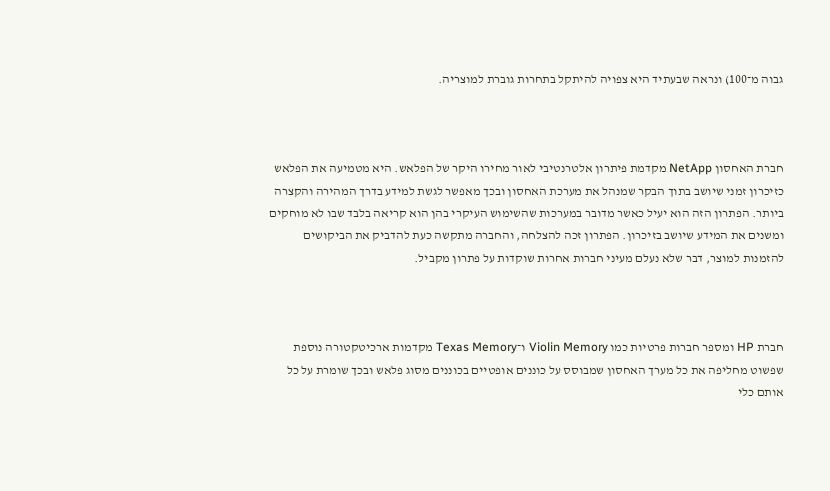גבוה מ־100) ונראה שבעתיד היא צפויה להיתקל בתחרות גוברת למוצריה.



חברת האחסון NetApp מקדמת פיתרון אלטרנטיבי לאור מחירו היקר של הפלאש. היא מטמיעה את הפלאש כזיכרון זמני שיושב בתוך הבקר שמנהל את מערכת האחסון ובכך מאפשר לגשת למידע בדרך המהירה והקצרה ביותר. הפתרון הזה הוא יעיל כאשר מדובר במערכות שהשימוש העיקרי בהן הוא קריאה בלבד שבו לא מוחקים ומשנים את המידע שיושב בזיכרון. הפתרון זכה להצלחה, והחברה מתקשה כעת להדביק את הביקושים להזמנות למוצר, דבר שלא נעלם מעיני חברות אחרות שוקדות על פתרון מקביל.



חברת HP ומספר חברות פרטיות כמו Violin Memory ו־Texas Memory מקדמות ארכיטקטורה נוספת שפשוט מחליפה את כל מערך האחסון שמבוסס על כוננים אופטיים בכוננים מסוג פלאש ובכך שומרת על כל אותם כלי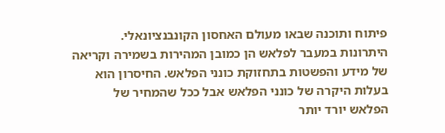פיתוח ותוכנה שבאו מעולם האחסון הקונבנציונאלי. היתרונות במעבר לפלאש הן כמובן המהירות בשמירה וקריאה של מידע והפשטות בתחזוקת כונני הפלאש. החיסרון הוא בעלות היקרה של כונני הפלאש אבל ככל שהמחיר של הפלאש יורד יותר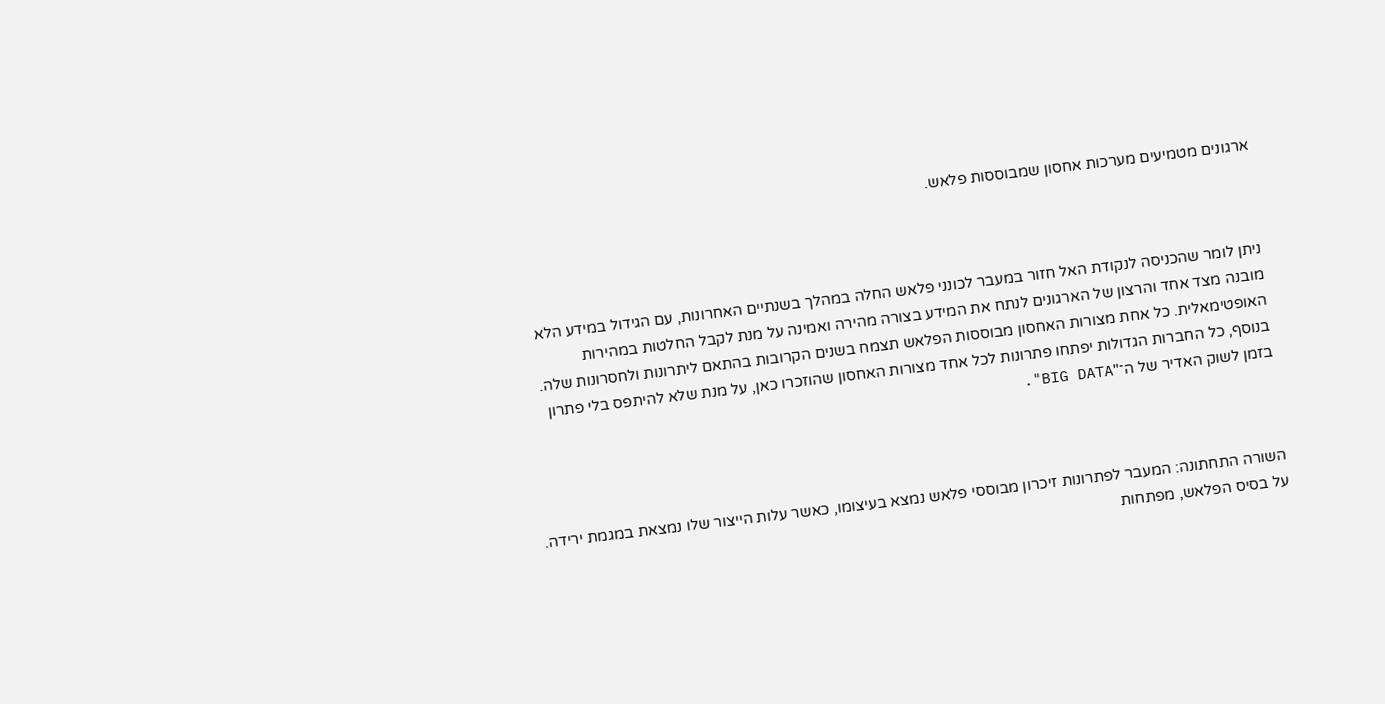ארגונים מטמיעים מערכות אחסון שמבוססות פלאש.



ניתן לומר שהכניסה לנקודת האל חזור במעבר לכונני פלאש החלה במהלך בשנתיים האחרונות, עם הגידול במידע הלא מובנה מצד אחד והרצון של הארגונים לנתח את המידע בצורה מהירה ואמינה על מנת לקבל החלטות במהירות האופטימאלית. כל אחת מצורות האחסון מבוססות הפלאש תצמח בשנים הקרובות בהתאם ליתרונות ולחסרונות שלה. בנוסף, כל החברות הגדולות יפתחו פתרונות לכל אחד מצורות האחסון שהוזכרו כאן, על מנת שלא להיתפס בלי פתרון בזמן לשוק האדיר של ה־"BIG DATA".



השורה התחתונה: המעבר לפתרונות זיכרון מבוססי פלאש נמצא בעיצומו, כאשר עלות הייצור שלו נמצאת במגמת ירידה. על בסיס הפלאש, מפתחות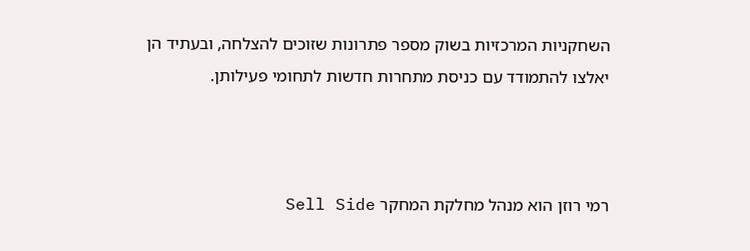השחקניות המרכזיות בשוק מספר פתרונות שזוכים להצלחה, ובעתיד הן יאלצו להתמודד עם כניסת מתחרות חדשות לתחומי פעילותן.



רמי רוזן הוא מנהל מחלקת המחקר Sell Side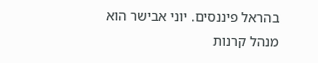בהראל פיננסים. יוני אבישר הוא מנהל קרנות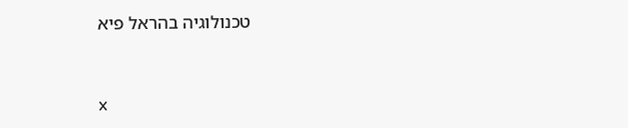טכנולוגיה בהראל פיא



x